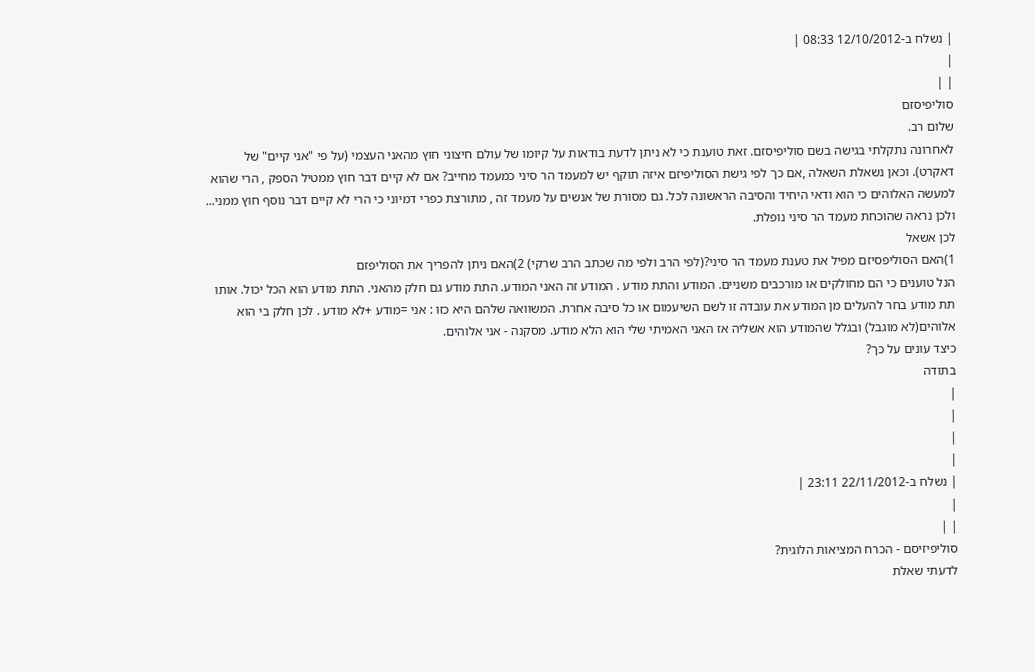| נשלח ב-12/10/2012 08:33 |
|
| |
סוליפיסזם
שלום רב.
לאחרונה נתקלתי בגישה בשם סוליפיסזם. זאת טוענת כי לא ניתן לדעת בודאות על קיומו של עולם חיצוני חוץ מהאני העצמי (על פי "אני קיים" של דאקרט). וכאן נשאלת השאלה ,אם כך לפי גישת הסוליפיזם איזה תוקף יש למעמד הר סיני כמעמד מחייב? אם לא קיים דבר חוץ ממטיל הספק , הרי שהוא למעשה האלוהים כי הוא ודאי היחיד והסיבה הראשונה לכל. גם מסורת של אנשים על מעמד זה , מתורצת כפרי דמיוני כי הרי לא קיים דבר נוסף חוץ ממני...
ולכן נראה שהוכחת מעמד הר סיני נופלת.
לכן אשאל
1)האם הסוליפסיזם מפיל את טענת מעמד הר סיני?(לפי הרב ולפי מה שכתב הרב שרקי) 2)האם ניתן להפריך את הסוליפזם
הנל טוענים כי הם מחולקים או מורכבים משניים. המודע והתת מודע . המודע זה האני המודע. התת מודע גם חלק מהאני. התת מודע הוא הכל יכול. אותו תת מודע בחר להעלים מן המודע את עובדה זו לשם השיעמום או כל סיבה אחרת. המשוואה שלהם היא כזו : אני =מודע +לא מודע . לכן חלק בי הוא אלוהים(לא מוגבל) ובגלל שהמודע הוא אשליה אז האני האמיתי שלי הוא הלא מודע. מסקנה - אני אלוהים.
כיצד עונים על כך?
בתודה
|
|
|
|
| נשלח ב-22/11/2012 23:11 |
|
| |
סוליפיזיסם - הכרח המציאות הלוגית?
לדעתי שאלת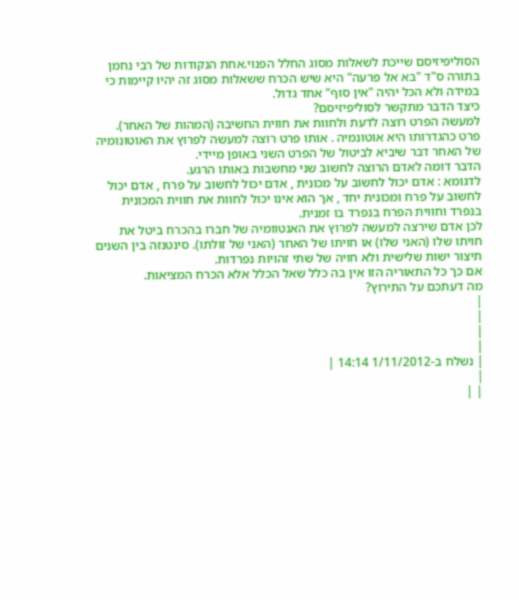הסוליפיזיסם שייכת לשאלות מסוג החלל הפנוי.אחת הנקודות של רבי נחמן בתורה ס"ד "בא אל פרעה" היא שיש הכרח ששאלות מסוג זה יהיו קיימות כי במידה ולא הכל יהיה "אין סוף" אחד גדול.
כיצד הדבר מתקשר לסוליפיזיסם?
למעשה הפרט רוצה לדעת ולחוות את חווית החשיבה (המהות של האחר). פרט כהגדרותו היא אוטונמיה . אותו פרט רוצה למעשה לפרוץ את האוטונומיה של האחר דבר שיביא לביטול של הפרט השני באופן מיידי.
הדבר דומה לאדם הרוצה לחשוב שני מחשבות באותו הרגע.
לדגומא : אדם יכול לחשוב על מכונית , אדם יכול לחשוב על פרח , אדם יכול לחשוב על פרח ומכונית יחד , אך הוא אינו יכול לחוות את חווית המכונית בנפרד וחווית הפרח בנפרד בו זמנית.
לכן אדם שירצה למעשה לפרוץ את האנטוומיה של חברו בהכרח ביטל את חויתו שלו (האני שלו) או חויתו של האחר (האני של זולתו). סינטנזה בין השנים תיצור ישות שלישית ולא חויה של שתי זהויות נפרדות.
אם כך כל התאוריה הזו אין בה כלל שאל הכלל אלא הכרח המציאות.
מה דעתכם על התירוץ?
|
|
|
|
| נשלח ב-1/11/2012 14:14 |
|
| |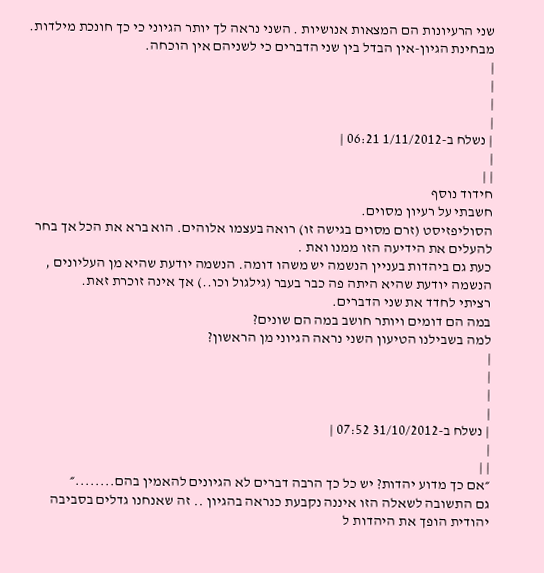שני הרעיונות הם המצאות אנושיות . השני נראה לך יותר הגיוני כי כך חונכת מילדות. מבחינת הגיון-אין הבדל בין שני הדברים כי לשניהם אין הוכחה.
|
|
|
|
| נשלח ב-1/11/2012 06:21 |
|
| |
חידוד נוסף
חשבתי על רעיון מסוים.
הסוליפזיסט (זרם מסוים בגישה זו) רואה בעצמו אלוהים. הוא ברא את הכל אך בחר להעלים את הידיעה הזו ממנו ואת .
כעת גם ביהדות בעניין הנשמה יש משהו דומה. הנשמה יודעת שהיא מן העליונים , הנשמה יודעת שהיא היתה פה כבר בעבר (גילגול וכו..) אך אינה זוכרת זאת.
רציתי לחדד את שני הדברים.
במה הם דומים ויותר חושב במה הם שונים?
למה בשבילנו הטיעון השני נראה הגיוני מן הראשון?
|
|
|
|
| נשלח ב-31/10/2012 07:52 |
|
| |
״אם כך מדוע יהדות? יש כל כך הרבה דברים לא הגיונים להאמין בהם........״
גם התשובה לשאלה הזו איננה נקבעת כנראה בהגיון .. זה שאנחנו גדלים בסביבה יהודית הופך את היהדות ל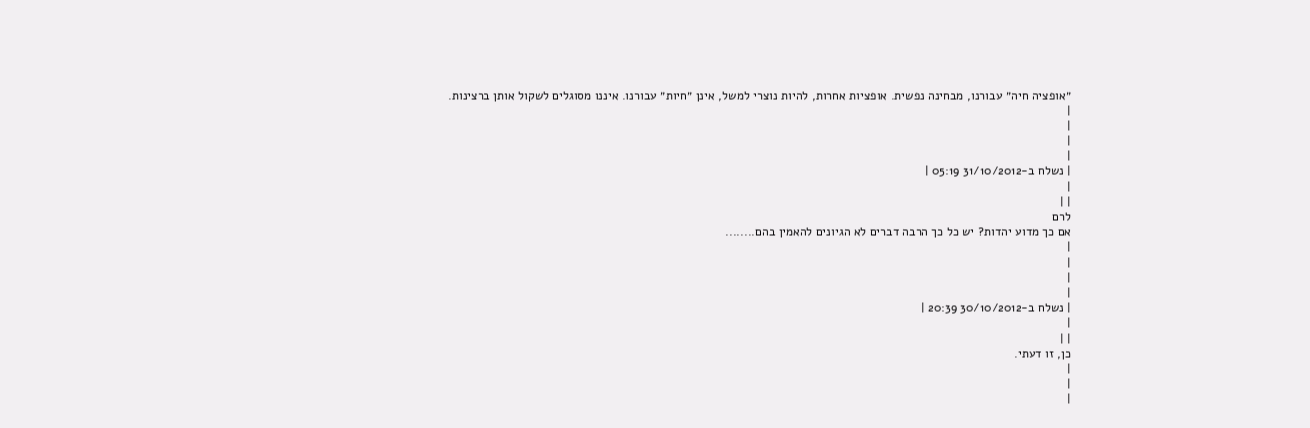״אופציה חיה״ עבורנו, מבחינה נפשית. אופציות אחרות, להיות נוצרי למשל, אינן ״חיות״ עבורנו. איננו מסוגלים לשקול אותן ברצינות.
|
|
|
|
| נשלח ב-31/10/2012 05:19 |
|
| |
לרם
אם כך מדוע יהדות? יש כל כך הרבה דברים לא הגיונים להאמין בהם........
|
|
|
|
| נשלח ב-30/10/2012 20:39 |
|
| |
כן, זו דעתי.
|
|
|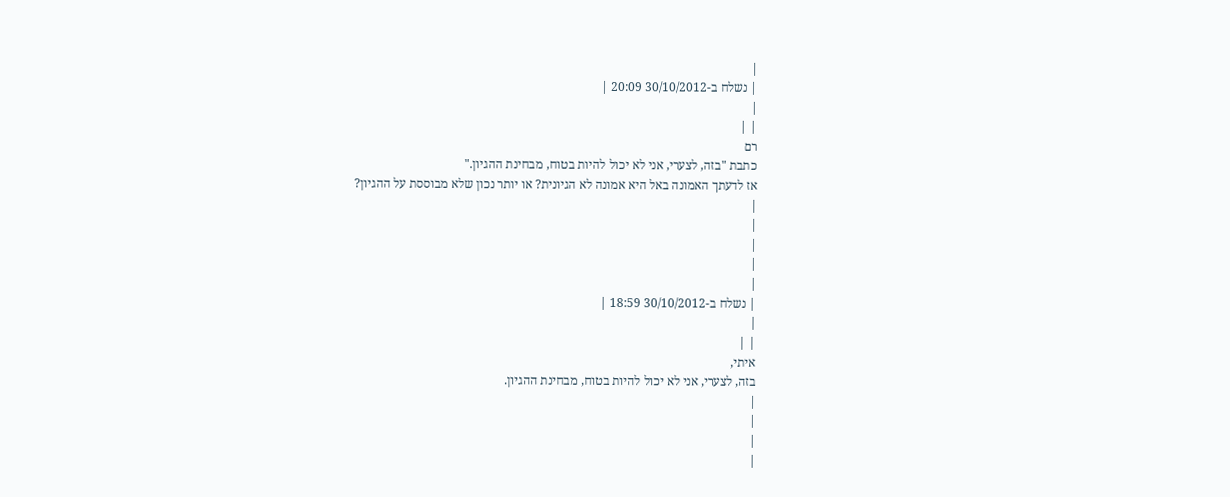|
| נשלח ב-30/10/2012 20:09 |
|
| |
רם
כתבת "בזה, לצערי, אני לא יכול להיות בטוח, מבחינת ההגיון."
אז לדעתך האמונה באל היא אמונה לא הגיונית? או יותר נכון שלא מבוססת על ההגיון?
|
|
|
|
|
| נשלח ב-30/10/2012 18:59 |
|
| |
איתי,
בזה, לצערי, אני לא יכול להיות בטוח, מבחינת ההגיון.
|
|
|
|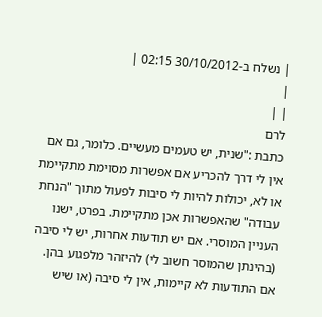| נשלח ב-30/10/2012 02:15 |
|
| |
לרם
כתבת :"שנית, יש טעמים מעשיים. כלומר, גם אם אין לי דרך להכריע אם אפשרות מסוימת מתקיימת או לא, יכולות להיות לי סיבות לפעול מתוך "הנחת עבודה" שהאפשרות אכן מתקיימת. בפרט, ישנו העניין המוסרי. אם יש תודעות אחרות, יש לי סיבה (בהינתן שהמוסר חשוב לי) להיזהר מלפגוע בהן. אם התודעות לא קיימות, אין לי סיבה (או שיש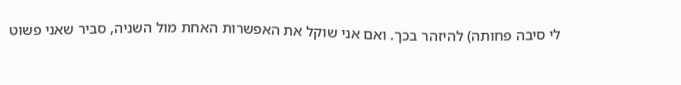לי סיבה פחותה) להיזהר בכך. ואם אני שוקל את האפשרות האחת מול השניה, סביר שאני פשוט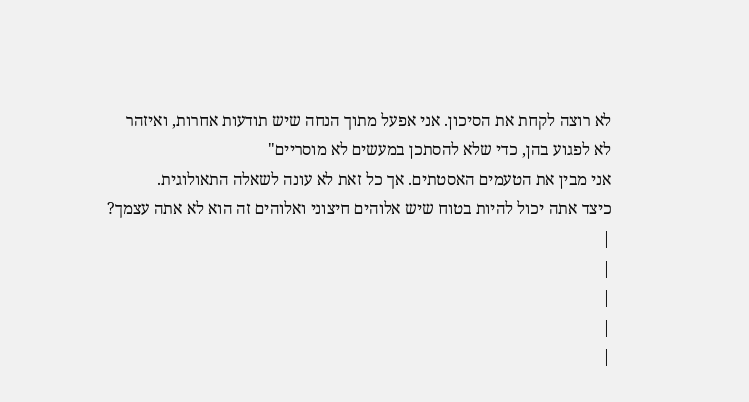לא רוצה לקחת את הסיכון. אני אפעל מתוך הנחה שיש תודעות אחרות, ואיזהר לא לפגוע בהן, כדי שלא להסתכן במעשים לא מוסריים"
אני מבין את הטעמים האסטתים. אך כל זאת לא עונה לשאלה התאולוגית.
כיצד אתה יכול להיות בטוח שיש אלוהים חיצוני ואלוהים זה הוא לא אתה עצמך?
|
|
|
|
|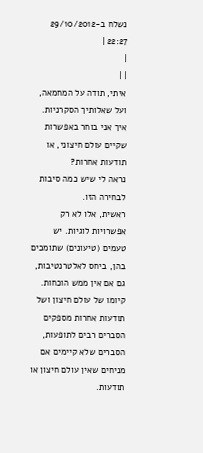נשלח ב-29/10/2012 22:27 |
|
| |
איתי, תודה על המחמאה, ועל שאלותיך הסקרניות.
איך אני בוחר באפשרות שקיים עולם חיצוני, או תודעות אחרות?
נראה לי שיש כמה סיבות לבחירה הזו.
ראשית, אלו לא רק אפשרויות לוגיות. יש טעמים (טיעונים) שתומכים בהן, ביחס לאלטרנטיבות, גם אם אין ממש הוכחות. קיומו של עולם חיצון ושל תודעות אחרות מספקים הסברים רבים לתופעות, הסברים שלא קיימים אם מניחים שאין עולם חיצון או תודעות.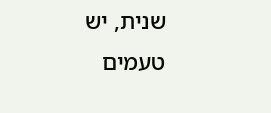שנית, יש טעמים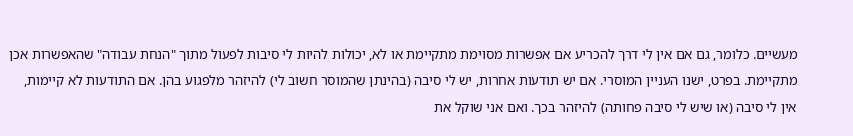מעשיים. כלומר, גם אם אין לי דרך להכריע אם אפשרות מסוימת מתקיימת או לא, יכולות להיות לי סיבות לפעול מתוך "הנחת עבודה" שהאפשרות אכן מתקיימת. בפרט, ישנו העניין המוסרי. אם יש תודעות אחרות, יש לי סיבה (בהינתן שהמוסר חשוב לי) להיזהר מלפגוע בהן. אם התודעות לא קיימות, אין לי סיבה (או שיש לי סיבה פחותה) להיזהר בכך. ואם אני שוקל את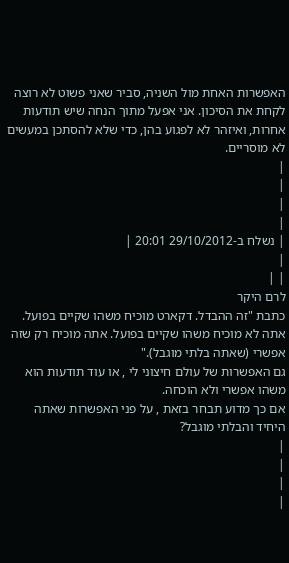האפשרות האחת מול השניה, סביר שאני פשוט לא רוצה לקחת את הסיכון. אני אפעל מתוך הנחה שיש תודעות אחרות, ואיזהר לא לפגוע בהן, כדי שלא להסתכן במעשים לא מוסריים.
|
|
|
|
| נשלח ב-29/10/2012 20:01 |
|
| |
לרם היקר
כתבת "זה ההבדל. דקארט מוכיח משהו שקיים בפועל. אתה לא מוכיח משהו שקיים בפועל. אתה מוכיח רק שזה אפשרי (שאתה בלתי מוגבל)."
גם האפשרות של עולם חיצוני לי , או עוד תודעות הוא משהו אפשרי ולא הוכחה.
אם כך מדוע תבחר בזאת , על פני האפשרות שאתה היחיד והבלתי מוגבל?
|
|
|
|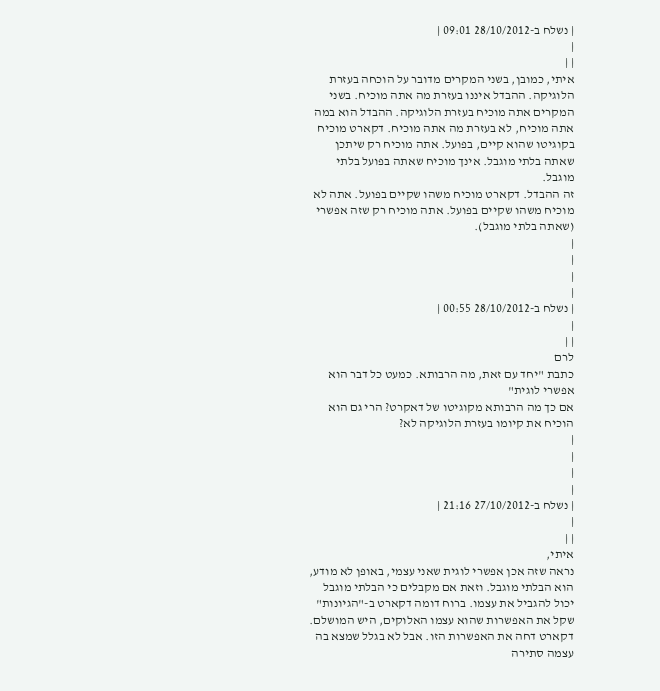| נשלח ב-28/10/2012 09:01 |
|
| |
איתי, כמובן, בשני המקרים מדובר על הוכחה בעזרת הלוגיקה. ההבדל איננו בעזרת מה אתה מוכיח. בשני המקרים אתה מוכיח בעזרת הלוגיקה. ההבדל הוא במה אתה מוכיח, לא בעזרת מה אתה מוכיח. דקארט מוכיח בקוגיטו שהוא קיים, בפועל. אתה מוכיח רק שיתכן שאתה בלתי מוגבל. אינך מוכיח שאתה בפועל בלתי מוגבל.
זה ההבדל. דקארט מוכיח משהו שקיים בפועל. אתה לא מוכיח משהו שקיים בפועל. אתה מוכיח רק שזה אפשרי (שאתה בלתי מוגבל).
|
|
|
|
| נשלח ב-28/10/2012 00:55 |
|
| |
לרם
כתבת "יחד עם זאת, מה הרבותא. כמעט כל דבר הוא אפשרי לוגית"
אם כך מה הרבותא מקוגיטו של דאקרט? הרי גם הוא הוכיח את קיומו בעזרת הלוגיקה לא?
|
|
|
|
| נשלח ב-27/10/2012 21:16 |
|
| |
איתי,
נראה שזה אכן אפשרי לוגית שאני עצמי, באופן לא מודע, הוא הבלתי מוגבל. וזאת אם מקבלים כי הבלתי מוגבל יכול להגביל את עצמו. ברוח דומה דקארט ב-"הגיונות" שקל את האפשרות שהוא עצמו האלוקים, היש המושלם. דקארט דחה את האפשרות הזו. אבל לא בגלל שמצא בה עצמה סתירה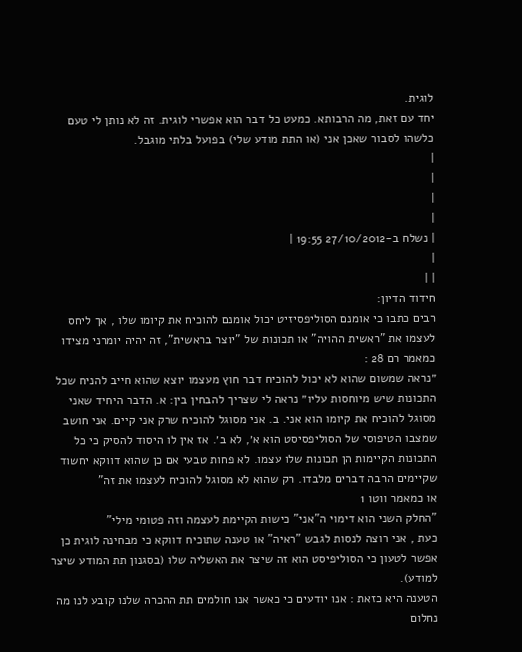לוגית.
יחד עם זאת, מה הרבותא. כמעט כל דבר הוא אפשרי לוגית. זה לא נותן לי טעם כלשהו לסבור שאכן אני (או התת מודע שלי) בפועל בלתי מוגבל.
|
|
|
|
| נשלח ב-27/10/2012 19:55 |
|
| |
חידוד הדיון:
רבים כתבו כי אומנם הסוליפסיזיט יכול אומנם להוכיח את קיומו שלו , אך ליחס לעצמו את "ראשית ההויה" או תכונות של "יוצר בראשית", זה יהיה יומרני מצידו כמאמר רם 28 :
״נראה שמשום שהוא לא יכול להוכיח דבר חוץ מעצמו יוצא שהוא חייב להניח שכל התכונות שיש מיוחסות עליו״ נראה לי שצריך להבחין בין: א. הדבר היחיד שאני מסוגל להוכיח את קיומו הוא אני. ב. אני מסוגל להוכיח שרק אני קיים. אני חושב שמצבו הטיפוסי של הסוליפסיסט הוא א׳, לא ב׳. אז אין לו היסוד להסיק כי כל התכונות הקיימות הן תכונות שלו עצמו. לא פחות טבעי אם כן שהוא דווקא יחשוד שקיימים הרבה דברים מלבדו. רק שהוא לא מסוגל להוכיח לעצמו את זה"
או כמאמר ווטו 1
"החלק השני הוא דימוי ה"אני" כישות הקיימת לעצמה וזה פטומי מילי"
כעת , אני רוצה לנסות לגבש "ראיה" או טענה שתוכיח דווקא כי מבחינה לוגית כן אפשר לטעון כי הסוליפיסט הוא זה שיצר את האשליה שלו (בסגנון תת המודע שיצר למודע).
הטענה היא כזאת : אנו יודעים כי כאשר אנו חולמים תת ההכרה שלנו קובע לנו מה נחלום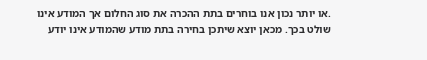.או יותר נכון אנו בוחרים בתת ההכרה את סוג החלום אך המודע אינו שולט בכך. מכאן יוצא שיתכן בחירה בתת מודע שהמודע אינו יודע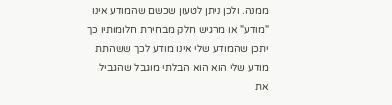ממנה. ולכן ניתן לטעון שכשם שהמודע אינו "מודע" או מרגיש חלק מבחירת חלומותיו כך יתכן שהמודע שלי אינו מודע לכך ששהתת מודע שלי הוא הוא הבלתי מוגבל שהגביל את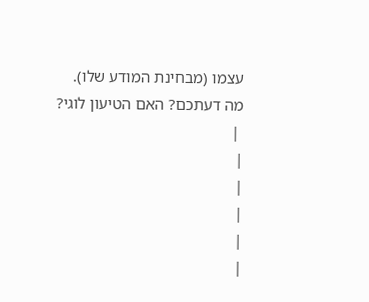עצמו (מבחינת המודע שלו).
מה דעתכם? האם הטיעון לוגי?
 |
|
|
|
|
|